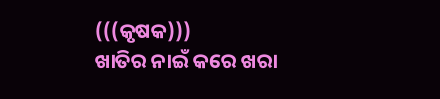(((କୃଷକ)))
ଖାତିର ନାଇଁ କରେ ଖରା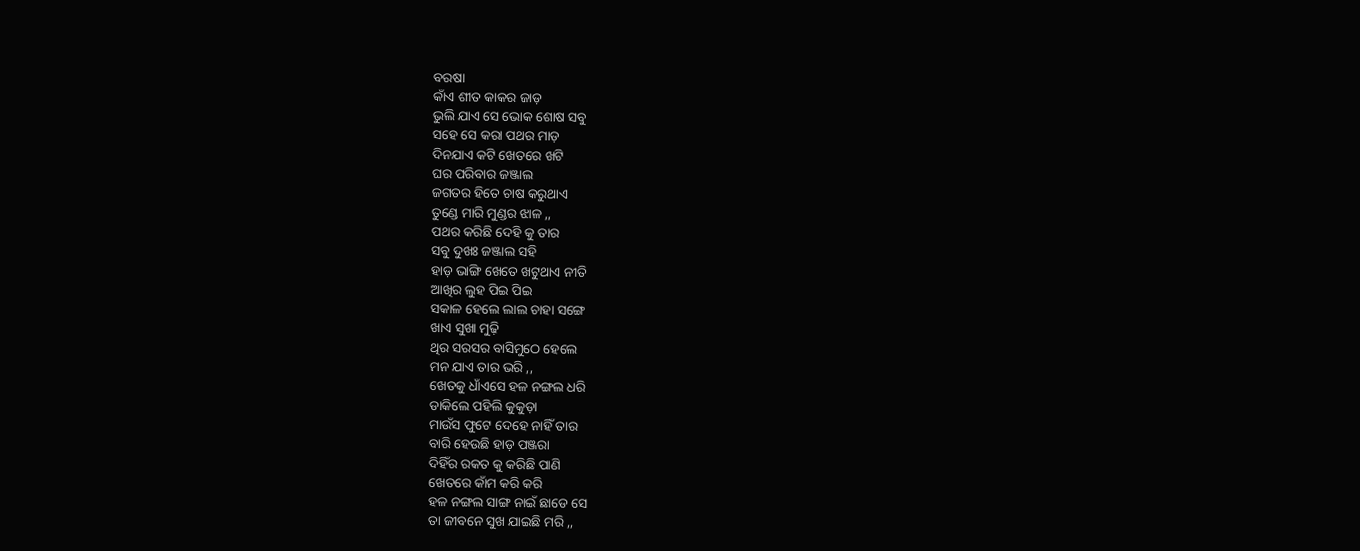ବରଷା
କାଁଏ ଶୀତ କାକର ଜାଡ଼
ଭୁଲି ଯାଏ ସେ ଭୋକ ଶୋଷ ସବୁ
ସହେ ସେ କରା ପଥର ମାଡ଼
ଦିନଯାଏ କଟି ଖେତରେ ଖଟି
ଘର ପରିବାର ଜଞ୍ଜାଲ
ଜଗତର ହିତେ ଚାଷ କରୁଥାଏ
ତୁଣ୍ଡେ ମାରି ମୁଣ୍ଡର ଝାଳ ,,
ପଥର କରିଛି ଦେହି କୁ ତାର
ସବୁ ଦୁଖଃ ଜଞ୍ଜାଲ ସହି
ହାଡ଼ ଭାଙ୍ଗି ଖେତେ ଖଟୁଥାଏ ନୀତି
ଆଖିର ଲୁହ ପିଇ ପିଇ
ସକାଳ ହେଲେ ଲାଲ ଚାହା ସଙ୍ଗେ
ଖାଏ ସୁଖା ମୁଢ଼ି
ଥିର ସରସର ବାସିମୁଠେ ହେଲେ
ମନ ଯାଏ ତାର ଭରି ,,
ଖେତକୁ ଧାଁଏସେ ହଳ ନଙ୍ଗଲ ଧରି
ଡାକିଲେ ପହିଲି କୁକୁଡ଼ା
ମାଉଁସ ଫୁଟେ ଦେହେ ନାହିଁ ତାର
ବାରି ହେଉଛି ହାଡ଼ ପଞ୍ଜରା
ଦିହିଁର ରକତ କୁ କରିଛି ପାଣି
ଖେତରେ କାଁମ କରି କରି
ହଳ ନଙ୍ଗଲ ସାଙ୍ଗ ନାଇଁ ଛାଡେ ସେ
ତା ଜୀବନେ ସୁଖ ଯାଇଛି ମରି ,,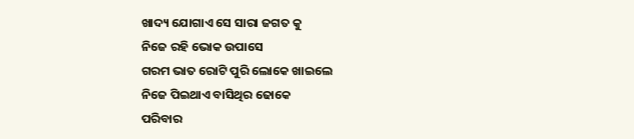ଖାଦ୍ୟ ଯୋଗାଏ ସେ ସାରା ଜଗତ କୁ
ନିଜେ ରହି ଭୋକ ଉପାସେ
ଗରମ ଭାତ ରୋଟି ପୁରି ଲୋକେ ଖାଇଲେ
ନିଜେ ପିଇଥାଏ ବାସିଥିର ଢୋକେ
ପରିବାର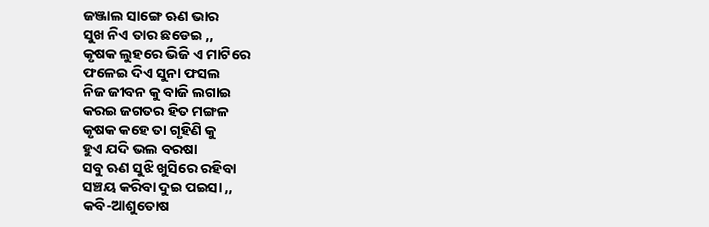ଜଞ୍ଜାଲ ସାଙ୍ଗେ ଋଣ ଭାର
ସୁଖ ନିଏ ତାର ଛଡେଇ ,,
କୃଷକ ଲୁହରେ ଭିଜି ଏ ମାଟିରେ
ଫଳେଇ ଦିଏ ସୁନା ଫସଲ
ନିଜ ଜୀବନ କୁ ବାଜି ଲଗାଇ
କରଇ ଜଗତର ହିତ ମଙ୍ଗଳ
କୃଷକ କହେ ତା ଗୃହିଣି କୁ
ହୁଏ ଯଦି ଭଲ ବରଷା
ସବୁ ଋଣ ସୁଝି ଖୁସିରେ ରହିବା
ସଞ୍ଚୟ କରିବା ଦୁଇ ପଇସା ,,
କବି-ଆଶୁତୋଷ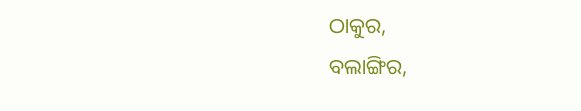ଠାକୁର,
ବଲାଙ୍ଗିର,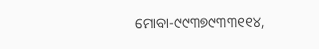ମୋବା-୯୯୩୭୯୩୩୧୧୪,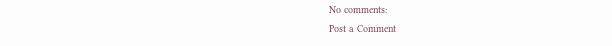No comments:
Post a Comment